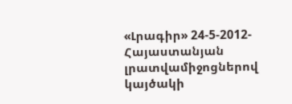«Լրագիր» 24-5-2012- Հայաստանյան լրատվամիջոցներով կայծակի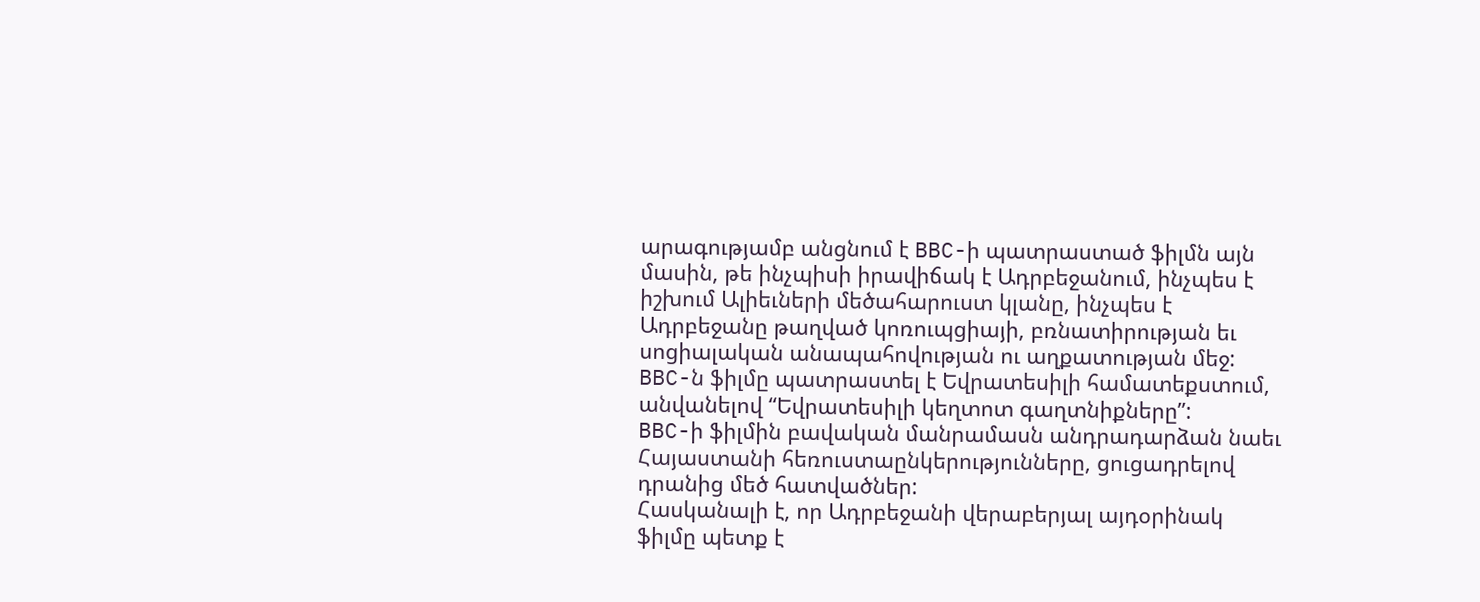արագությամբ անցնում է BBC-ի պատրաստած ֆիլմն այն մասին, թե ինչպիսի իրավիճակ է Ադրբեջանում, ինչպես է իշխում Ալիեւների մեծահարուստ կլանը, ինչպես է Ադրբեջանը թաղված կոռուպցիայի, բռնատիրության եւ սոցիալական անապահովության ու աղքատության մեջ: BBC-ն ֆիլմը պատրաստել է Եվրատեսիլի համատեքստում, անվանելով “Եվրատեսիլի կեղտոտ գաղտնիքները”:
BBC-ի ֆիլմին բավական մանրամասն անդրադարձան նաեւ Հայաստանի հեռուստաընկերությունները, ցուցադրելով դրանից մեծ հատվածներ:
Հասկանալի է, որ Ադրբեջանի վերաբերյալ այդօրինակ ֆիլմը պետք է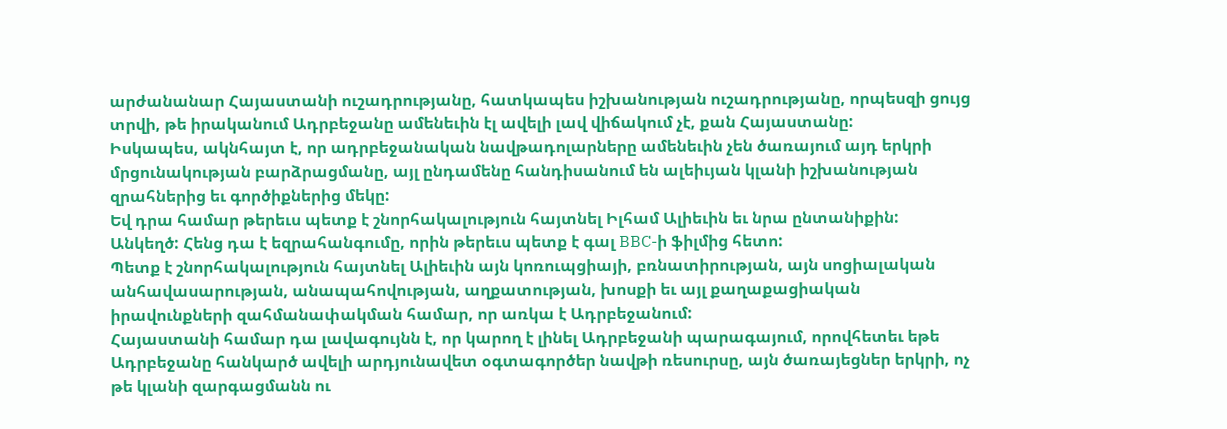արժանանար Հայաստանի ուշադրությանը, հատկապես իշխանության ուշադրությանը, որպեսզի ցույց տրվի, թե իրականում Ադրբեջանը ամենեւին էլ ավելի լավ վիճակում չէ, քան Հայաստանը:
Իսկապես, ակնհայտ է, որ ադրբեջանական նավթադոլարները ամենեւին չեն ծառայում այդ երկրի մրցունակության բարձրացմանը, այլ ընդամենը հանդիսանում են ալեիւյան կլանի իշխանության զրահներից եւ գործիքներից մեկը:
Եվ դրա համար թերեւս պետք է շնորհակալություն հայտնել Իլհամ Ալիեւին եւ նրա ընտանիքին:
Անկեղծ: Հենց դա է եզրահանգումը, որին թերեւս պետք է գալ BBC-ի ֆիլմից հետո:
Պետք է շնորհակալություն հայտնել Ալիեւին այն կոռուպցիայի, բռնատիրության, այն սոցիալական անհավասարության, անապահովության, աղքատության, խոսքի եւ այլ քաղաքացիական իրավունքների զահմանափակման համար, որ առկա է Ադրբեջանում:
Հայաստանի համար դա լավագույնն է, որ կարող է լինել Ադրբեջանի պարագայում, որովհետեւ եթե Ադրբեջանը հանկարծ ավելի արդյունավետ օգտագործեր նավթի ռեսուրսը, այն ծառայեցներ երկրի, ոչ թե կլանի զարգացմանն ու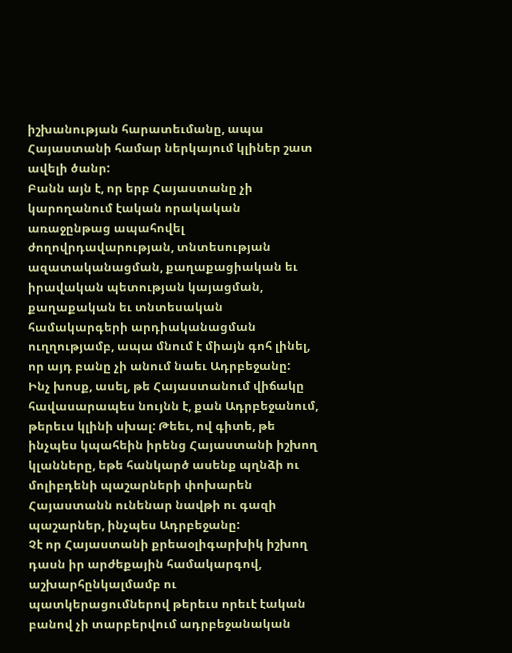իշխանության հարատեւմանը, ապա Հայաստանի համար ներկայում կլիներ շատ ավելի ծանր:
Բանն այն է, որ երբ Հայաստանը չի կարողանում էական որակական առաջընթաց ապահովել ժողովրդավարության, տնտեսության ազատականացման, քաղաքացիական եւ իրավական պետության կայացման, քաղաքական եւ տնտեսական համակարգերի արդիականացման ուղղությամբ, ապա մնում է միայն գոհ լինել, որ այդ բանը չի անում նաեւ Ադրբեջանը:
Ինչ խոսք, ասել, թե Հայաստանում վիճակը հավասարապես նույնն է, քան Ադրբեջանում, թերեւս կլինի սխալ: Թեեւ, ով գիտե, թե ինչպես կպահեին իրենց Հայաստանի իշխող կլանները, եթե հանկարծ ասենք պղնձի ու մոլիբդենի պաշարների փոխարեն Հայաստանն ունենար նավթի ու գազի պաշարներ, ինչպես Ադրբեջանը:
Չէ որ Հայաստանի քրեաօլիգարխիկ իշխող դասն իր արժեքային համակարգով, աշխարհընկալմամբ ու պատկերացումներով թերեւս որեւէ էական բանով չի տարբերվում ադրբեջանական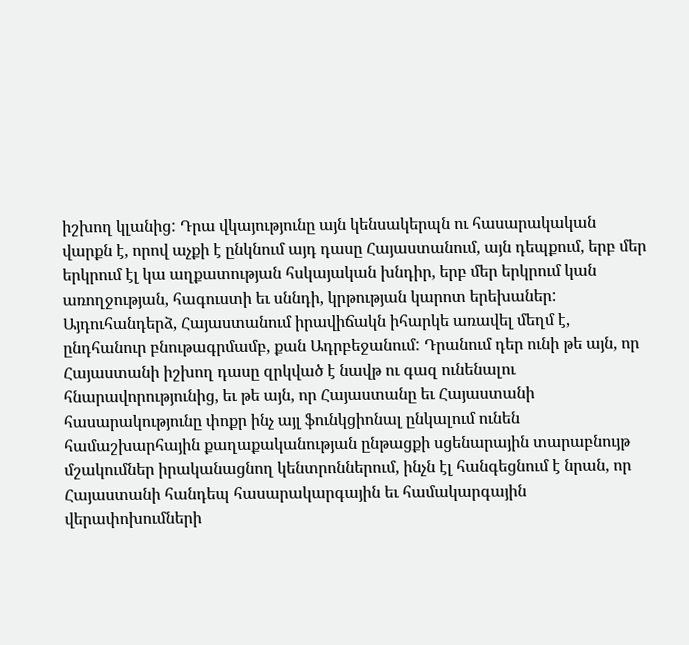իշխող կլանից: Դրա վկայությունը այն կենսակերպն ու հասարակական վարքն է, որով աչքի է ընկնում այդ դասը Հայաստանում, այն դեպքում, երբ մեր երկրում էլ կա աղքատության հսկայական խնդիր, երբ մեր երկրում կան առողջության, հագուստի եւ սննդի, կրթության կարոտ երեխաներ:
Այդուհանդերձ, Հայաստանում իրավիճակն իհարկե առավել մեղմ է, ընդհանուր բնութագրմամբ, քան Ադրբեջանում: Դրանում դեր ունի թե այն, որ Հայաստանի իշխող դասը զրկված է նավթ ու գազ ունենալու հնարավորությունից, եւ թե այն, որ Հայաստանը եւ Հայաստանի հասարակությունը փոքր ինչ այլ ֆունկցիոնալ ընկալում ունեն համաշխարհային քաղաքականության ընթացքի սցենարային տարաբնույթ մշակումներ իրականացնող կենտրոններում, ինչն էլ հանգեցնում է նրան, որ Հայաստանի հանդեպ հասարակարգային եւ համակարգային վերափոխումների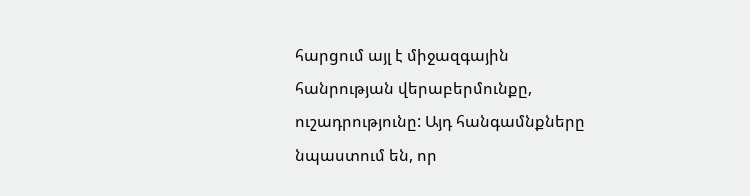հարցում այլ է միջազգային հանրության վերաբերմունքը, ուշադրությունը: Այդ հանգամնքները նպաստում են, որ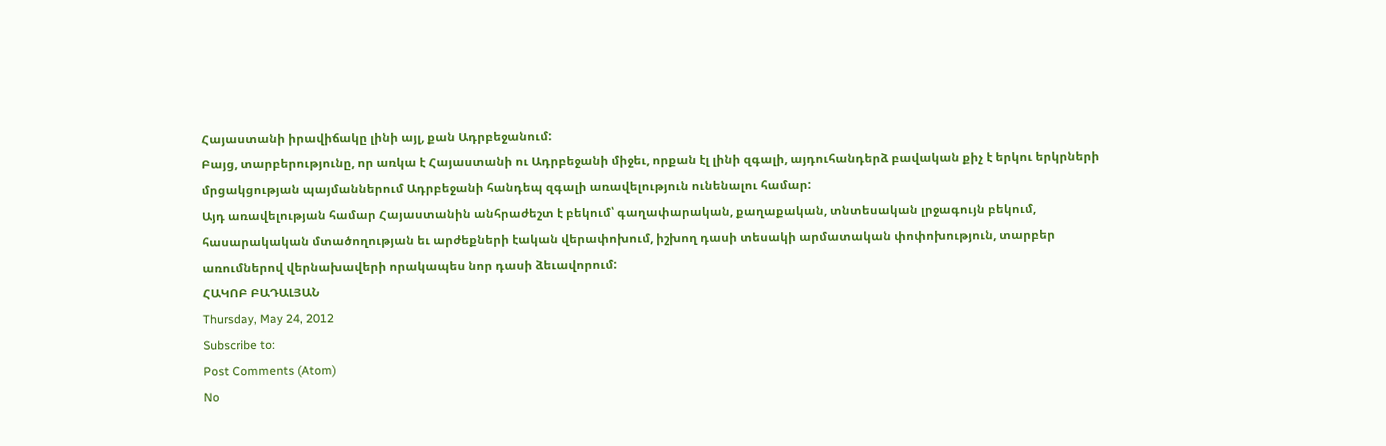Հայաստանի իրավիճակը լինի այլ, քան Ադրբեջանում:
Բայց, տարբերությունը, որ առկա է Հայաստանի ու Ադրբեջանի միջեւ, որքան էլ լինի զգալի, այդուհանդերձ բավական քիչ է երկու երկրների մրցակցության պայմաններում Ադրբեջանի հանդեպ զգալի առավելություն ունենալու համար:
Այդ առավելության համար Հայաստանին անհրաժեշտ է բեկում՝ գաղափարական, քաղաքական, տնտեսական լրջագույն բեկում, հասարակական մտածողության եւ արժեքների էական վերափոխում, իշխող դասի տեսակի արմատական փոփոխություն, տարբեր առումներով վերնախավերի որակապես նոր դասի ձեւավորում:
ՀԱԿՈԲ ԲԱԴԱԼՅԱՆ
Thursday, May 24, 2012
Subscribe to:
Post Comments (Atom)
No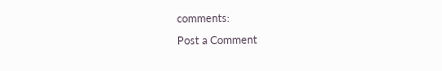comments:
Post a Comment